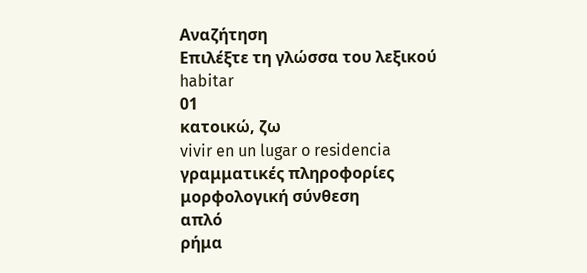Αναζήτηση
Επιλέξτε τη γλώσσα του λεξικού
habitar
01
κατοικώ, ζω
vivir en un lugar o residencia
γραμματικές πληροφορίες
μορφολογική σύνθεση
απλό
ρήμα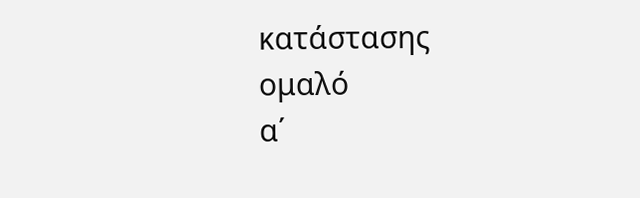κατάστασης
ομαλό
α΄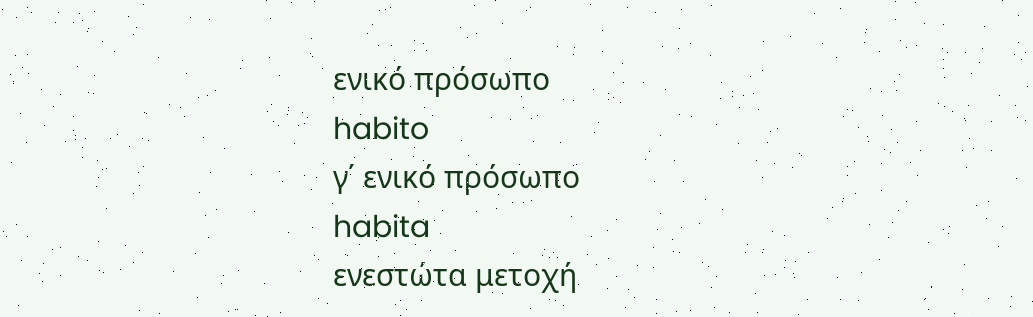ενικό πρόσωπο
habito
γ΄ ενικό πρόσωπο
habita
ενεστώτα μετοχή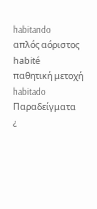habitando
απλός αόριστος
habité
παθητική μετοχή
habitado
Παραδείγματα
¿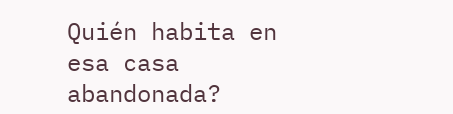Quién habita en esa casa abandonada?